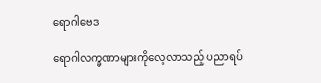ရောဂါဗေဒ

ရောဂါလက္ခဏာများကိုလေ့လာသည့် ပညာရပ်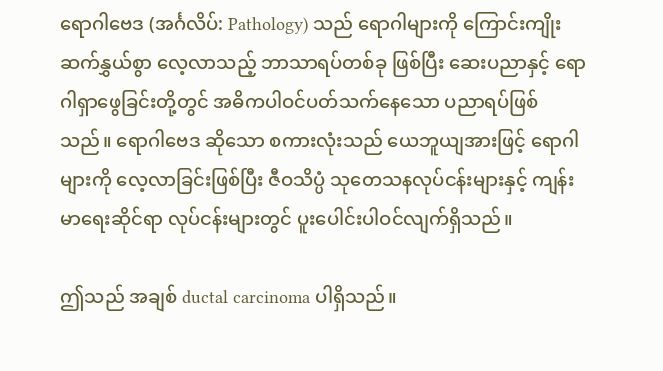ရောဂါဗေဒ (အင်္ဂလိပ်: Pathology) သည် ရောဂါများကို ကြောင်းကျိုးဆက်နွှယ်စွာ လေ့လာသည့် ဘာသာရပ်တစ်ခု ဖြစ်ပြီး ဆေးပညာနှင့် ရောဂါရှာဖွေခြင်းတို့တွင် အဓိကပါဝင်ပတ်သက်နေသော ပညာရပ်ဖြစ်သည်။ ရောဂါဗေဒ ဆိုသော စကားလုံးသည် ယေဘူယျအားဖြင့် ရောဂါများကို လေ့လာခြင်းဖြစ်ပြီး ဇီဝသိပ္ပံ သုတေသနလုပ်ငန်းများနှင့် ကျန်းမာရေးဆိုင်ရာ လုပ်ငန်းများတွင် ပူးပေါင်းပါဝင်လျက်ရှိသည်။

ဤသည် အချစ် ductal carcinoma ပါရှိသည်။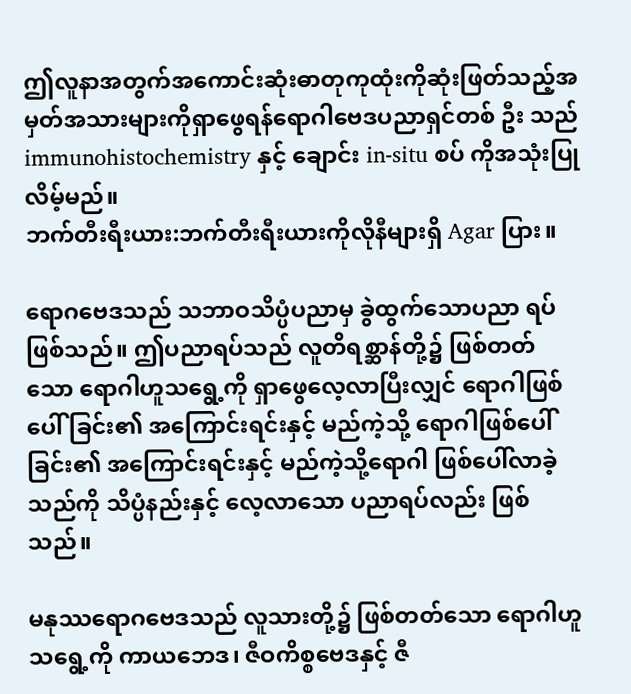ဤလူနာအတွက်အကောင်းဆုံးဓာတုကုထုံးကိုဆုံးဖြတ်သည့်အမှတ်အသားများကိုရှာဖွေရန်ရောဂါဗေဒပညာရှင်တစ် ဦး သည် immunohistochemistry နှင့် ချောင်း in-situ စပ် ကိုအသုံးပြုလိမ့်မည်။
ဘက်တီးရီးယား:ဘက်တီးရီးယားကိုလိုနီများရှိ Agar ပြား။

ရောဂဗေဒသည် သဘာဝသိပ္ပံပညာမှ ခွဲထွက်သောပညာ ရပ် ဖြစ်သည်။ ဤပညာရပ်သည် လူတိရစ္ဆာန်တို့၌ ဖြစ်တတ် သော ရောဂါဟူသရွေ့ကို ရှာဖွေလေ့လာပြီးလျှင် ရောဂါဖြစ်ပေါ် ခြင်း၏ အကြောင်းရင်းနှင့် မည်ကဲ့သို့ ရောဂါဖြစ်ပေါ်ခြင်း၏ အကြောင်းရင်းနှင့် မည်ကဲ့သို့ရောဂါ ဖြစ်ပေါ်လာခဲ့သည်ကို သိပ္ပံနည်းနှင့် လေ့လာသော ပညာရပ်လည်း ဖြစ်သည်။

မနုဿရောဂဗေဒသည် လူသားတို့၌ ဖြစ်တတ်သော ရောဂါဟူသရွေ့ကို ကာယဘေဒ၊ ဇီဝကိစ္စဗေဒနှင့် ဇီ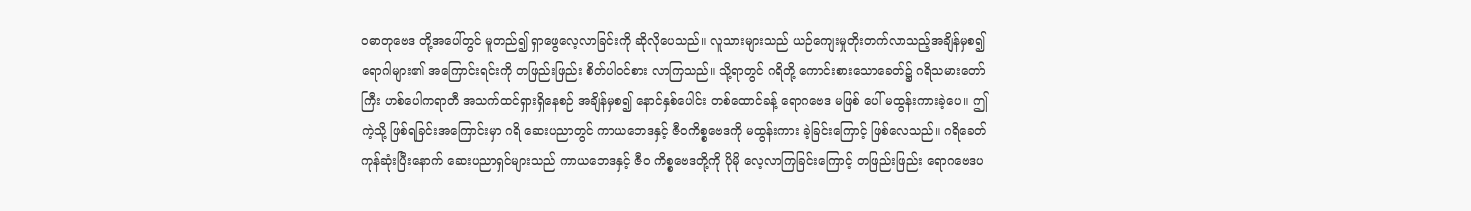ဝဓာတုဗေဒ တို့အပေါ်တွင် မူတည်၍ ရှာဖွေလေ့လာခြင်းကို ဆိုလိုပေသည်။ လူသားများသည် ယဉ်ကျေးမှုတိုးတက်လာသည့်အချိန်မှစ၍ ရောဂါများ၏ အကြောင်းရင်းကို တဖြည်းဖြည်း စိတ်ပါဝင်စား လာကြသည်။ သို့ရာတွင် ဂရိတို့ ကောင်းစားသောခေတ်၌ ဂရိသမားတော်ကြီး ဟစ်ပေါကရာတီ အသက်ထင်ရှားရှိနေစဉ် အချိန်မှစ၍ နောင်နှစ်ပေါင်း တစ်ထောင်ခန့် ရောဂဗေဒ မဖြစ် ပေါ် မထွန်းကားခဲ့ပေ။ ဤကဲ့သို့ ဖြစ်ရခြင်းအကြောင်းမှာ ဂရိ ဆေးပညာတွင် ကာယဘေဒနှင့် ဇီဝကိစ္စဗေဒကို မထွန်းကား ခဲ့ခြင်းကြောင့် ဖြစ်လေသည်။ ဂရိခေတ် ကုန်ဆုံးပြီးနောက် ဆေးပညာရှင်များသည် ကာယဘေဒနှင့် ဇီဝ ကိစ္စဗေဒတို့ကို ပိုမို လေ့လာကြခြင်းကြောင့် တဖြည်းဖြည်း ရောဂဗေဒပ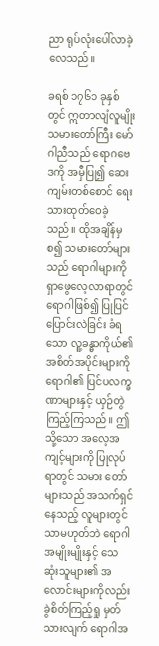ညာ ရုပ်လုံးပေါ်လာခဲ့လေသည်။

ခရစ် ၁၇၆၁ ခုနှစ်တွင် ဣတာလျံလူမျိုး သမားတော်ကြီး မော်ဂါညီသည် ရောဂဗေဒကို အမှီပြု၍ ဆေးကျမ်းတစ်စောင် ရေးသားထုတ်ဝေခဲ့သည်။ ထိုအချိန်မှစ၍ သမားတော်များသည် ရောဂါများကို ရှာဖွေလေ့လာရာတွင် ရောဂါဖြစ်၍ ပြုပြင် ပြောင်းလဲခြင်း ခံရသော လူ့ခန္ဓာကိုယ်၏ အစိတ်အပိုင်းများကို ရောဂါ၏ ပြင်ပလက္ခဏာများနှင့် ယှဉ်တွဲကြည့်ကြသည်။ ဤသို့သော အလေ့အကျင့်များကို ပြုလုပ်ရာတွင် သမား တော်များသည် အသက်ရှင်နေသည့် လူများတွင်သာမဟုတ်ဘဲ ရောဂါအမျိုးမျိုးနှင့် သေဆုံးသူများ၏ အလောင်းများကိုလည်း ခွဲစိတ်ကြည့်ရှု မှတ်သားလျက် ရောဂါအ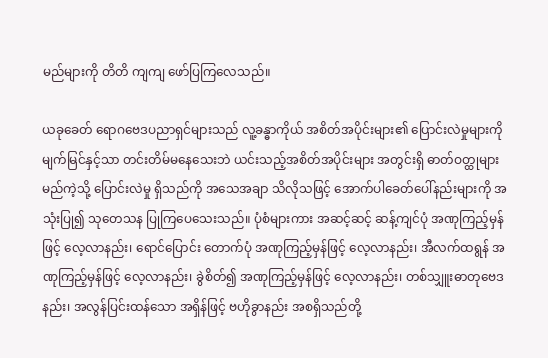မည်များကို တိတိ ကျကျ ဖော်ပြကြလေသည်။

ယခုခေတ် ရောဂဗေဒပညာရှင်များသည် လူ့ခန္ဓာကိုယ် အစိတ်အပိုင်းများ၏ ပြောင်းလဲမှုများကို မျက်မြင်နှင့်သာ တင်းတိမ်မနေသေးဘဲ ယင်းသည့်အစိတ်အပိုင်းများ အတွင်းရှိ ဓာတ်ဝတ္ထုများ မည်ကဲ့သို့ ပြောင်းလဲမှု ရှိသည်ကို အသေအချာ သိလိုသဖြင့် အောက်ပါခေတ်ပေါ်နည်းများကို အသုံးပြု၍ သုတေသန ပြုကြပေသေးသည်။ ပုံစံများကား အဆင့်ဆင့် ဆန့်ကျင်ပုံ အဏုကြည့်မှန်ဖြင့် လေ့လာနည်း၊ ရောင်ပြောင်း တောက်ပုံ အဏုကြည့်မှန်ဖြင့် လေ့လာနည်း၊ အီလက်ထရွန် အဏုကြည့်မှန်ဖြင့် လေ့လာနည်း၊ ခွဲစိတ်၍ အဏုကြည့်မှန်ဖြင့် လေ့လာနည်း၊ တစ်သျှူးဓာတုဗေဒနည်း၊ အလွန်ပြင်းထန်သော အရှိန်ဖြင့် ဗဟိုခွာနည်း အစရှိသည်တို့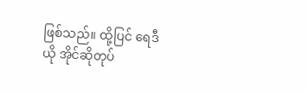ဖြစ်သည်။ ထို့ပြင် ရေဒီယို အိုင်ဆိုတုပ်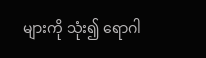များကို သုံး၍ ရောဂါ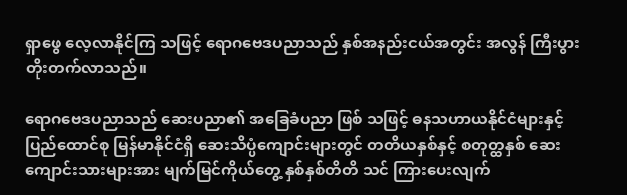ရှာဖွေ လေ့လာနိုင်ကြ သဖြင့် ရောဂဗေဒပညာသည် နှစ်အနည်းငယ်အတွင်း အလွန် ကြီးပွား တိုးတက်လာသည်။

ရောဂဗေဒပညာသည် ဆေးပညာ၏ အခြေခံပညာ ဖြစ် သဖြင့် ဓနသဟာယနိုင်ငံများနှင့် ပြည်ထောင်စု မြန်မာနိုင်ငံရှိ ဆေးသိပ္ပံကျောင်းများတွင် တတိယနှစ်နှင့် စတုတ္ထနှစ် ဆေး ကျောင်းသားများအား မျက်မြင်ကိုယ်တွေ့ နှစ်နှစ်တိတိ သင် ကြားပေးလျက်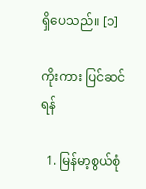ရှိပေသည်။ [၁]

ကိုးကား ပြင်ဆင်ရန်

  1. မြန်မာ့စွယ်စုံ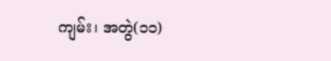ကျမ်း၊ အတွဲ(၁၁)